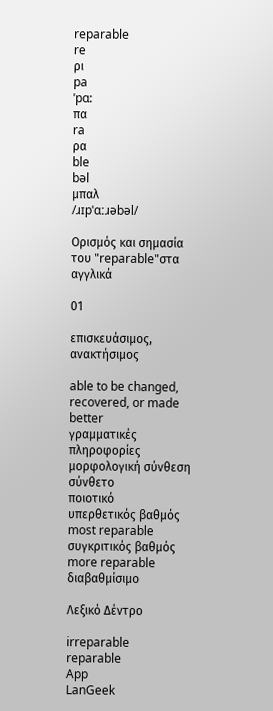reparable
re
ρι
pa
ˈpɑ:
πα
ra
ρα
ble
bəl
μπαλ
/ɹɪpˈɑːɹəbəl/

Ορισμός και σημασία του "reparable"στα αγγλικά

01

επισκευάσιμος, ανακτήσιμος

able to be changed, recovered, or made better
γραμματικές πληροφορίες
μορφολογική σύνθεση
σύνθετο
ποιοτικό
υπερθετικός βαθμός
most reparable
συγκριτικός βαθμός
more reparable
διαβαθμίσιμο

Λεξικό Δέντρο

irreparable
reparable
App
LanGeek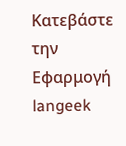Κατεβάστε την Εφαρμογή
langeek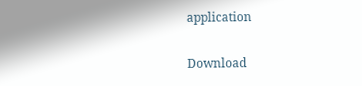application

Download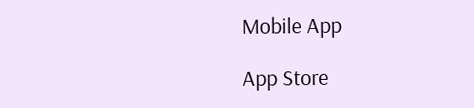Mobile App

App Store